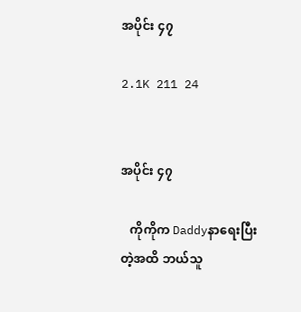အပိုင်း ၄၇

2.1K 211 24


အပိုင်း ၄၇

   ကိုကိုက Daddyနာရေးပြီးတဲ့အထိ ဘယ်သူ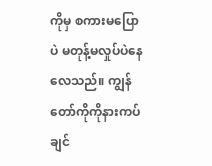ကိုမှ စကားမပြောပဲ မတုန့်မလှုပ်ပဲနေလေသည်။ ကျွန်တော်ကိုကိုနားကပ်ချင်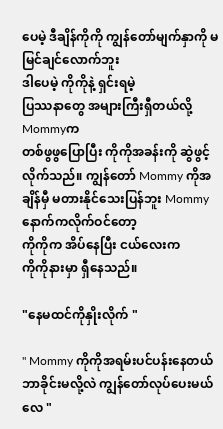ပေမဲ့ ဒီချိန်ကိုကို ကျွန်တော်မျက်နှာကို မမြင်ချင်လောက်ဘူး
ဒါပေမဲ့ ကိုကိုနဲ့ ရှင်းရမဲ့
ပြဿနာတွေ အများကြီးရှီတယ်လို့ Mommyက
တစ်ဖွဖွပြောပြီး ကိုကိုအခန်းကို ဆွဲဖွင့်လိုက်သည်။ ကျွန်တော် Mommy ကိုအချိန်မှီ မတားနိုင်သေးပြန်ဘူး Mommy နောက်ကလိုက်ဝင်တော့
ကိုကိုက အိပ်နေပြီး ငယ်လေးက
ကိုကိုနားမှာ ရှီနေသည်။

"နေမထင်ကိုနှိုးလိုက် "

" Mommy ကိုကိုအရမ်းပင်ပန်းနေတယ်
ဘာခိုင်းမလို့လဲ ကျွန်တော်လုပ်ပေးမယ်လေ "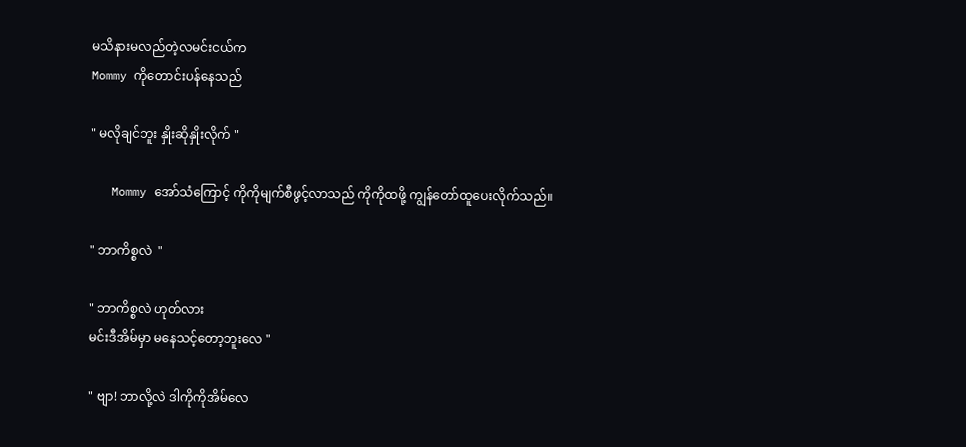မသိနားမလည်တဲ့လမင်းငယ်က
Mommy ကိုတောင်းပန်နေသည်

" မလိုချင်ဘူး နှိုးဆိုနှိုးလိုက် "

   Mommy အော်သံကြောင့် ကိုကိုမျက်စီဖွင့်လာသည် ကိုကိုထဖို့ ကျွန်တော်ထူပေးလိုက်သည်။

" ဘာကိစ္စလဲ  "

" ဘာကိစ္စလဲ ဟုတ်လား
မင်းဒီအိမ်မှာ မနေသင့်တော့ဘူးလေ "

" ဗျာ! ဘာလို့လဲ ဒါကိုကိုအိမ်လေ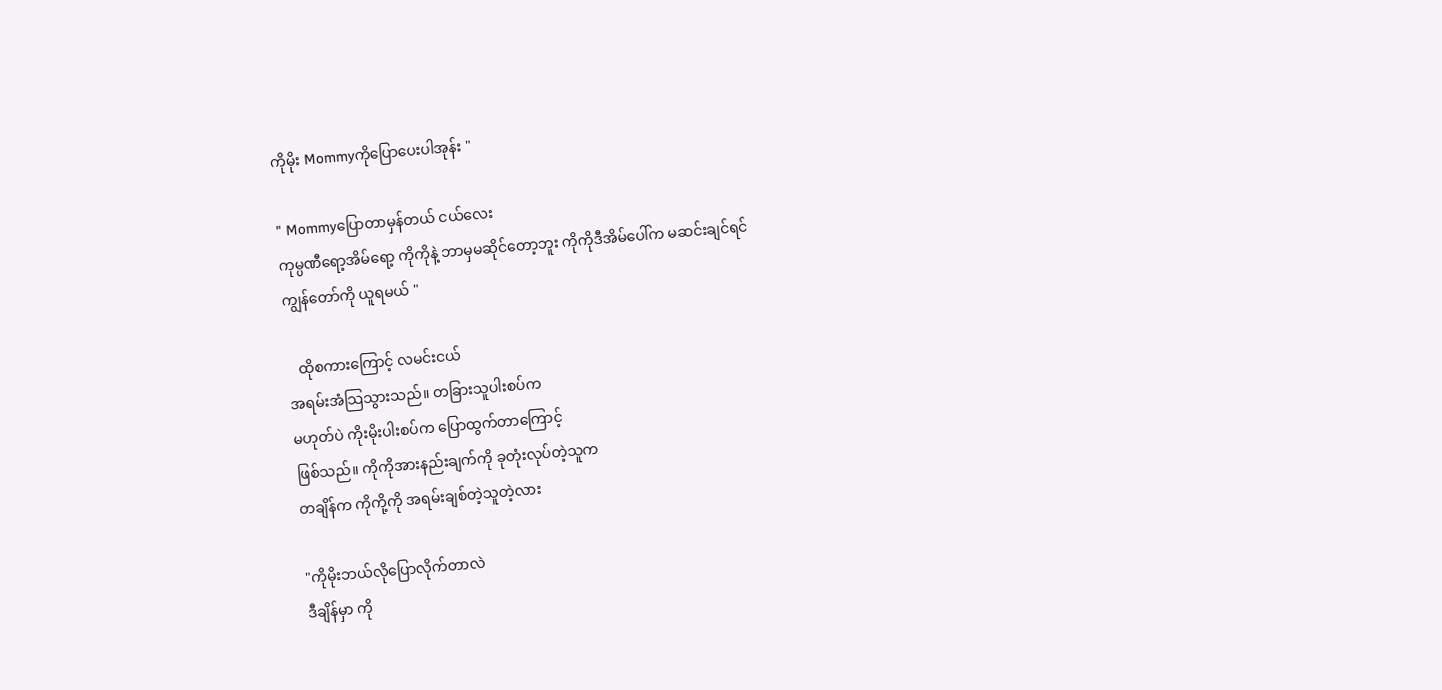ကိုမိုး Mommyကိုပြောပေးပါအုန်း "

" Mommyပြောတာမှန်တယ် ငယ်လေး
ကုမ္ပဏီရော့အိမ်ရော့ ကိုကိုနဲ့ ဘာမှမဆိုင်တော့ဘူး ကိုကိုဒီအိမ်ပေါ်က မဆင်းချင်ရင်
ကျွန်တော်ကို ယူရမယ် "

   ထိုစကားကြောင့် လမင်းငယ်
အရမ်းအံသြသွားသည်။ တခြားသူပါးစပ်က
မဟုတ်ပဲ ကိုးမိုးပါးစပ်က ပြောထွက်တာကြောင့်
ဖြစ်သည်။ ကိုကိုအားနည်းချက်ကို ခုတုံးလုပ်တဲ့သူက
တချိန်က ကိုကို့ကို အရမ်းချစ်တဲ့သူတဲ့လား

"ကိုမိုးဘယ်လိုပြောလိုက်တာလဲ
ဒီချိန်မှာ ကို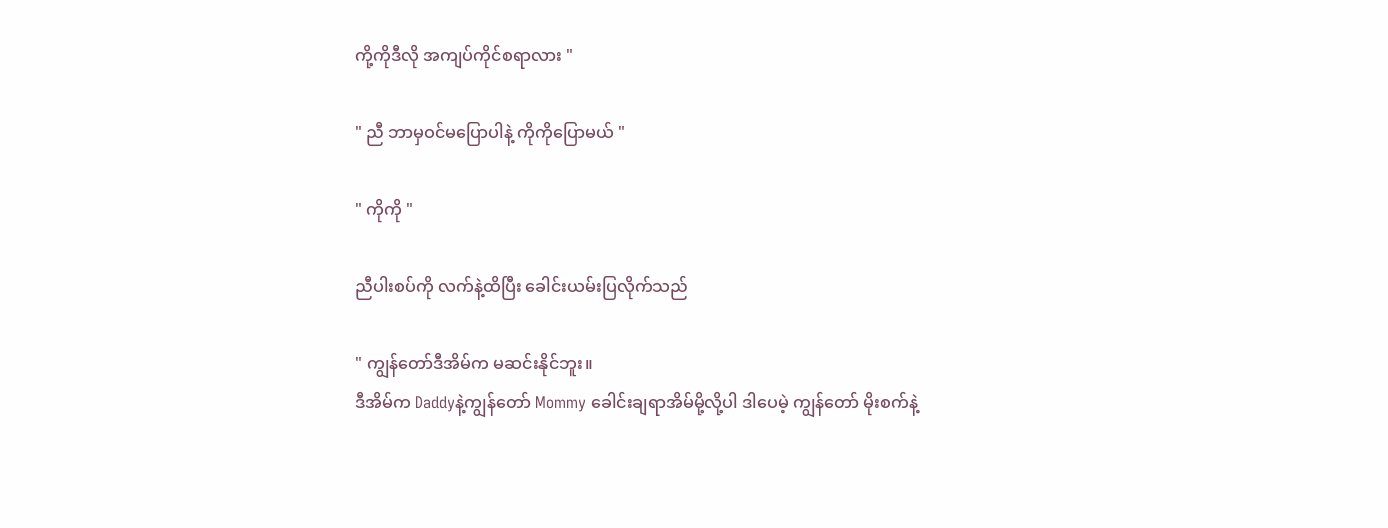ကို့ကိုဒီလို အကျပ်ကိုင်စရာလား "

" ညီ ဘာမှဝင်မပြောပါနဲ့ ကိုကိုပြောမယ် "

" ကိုကို "

ညီပါးစပ်ကို လက်နဲ့ထိပြီး ခေါင်းယမ်းပြလိုက်သည်

" ကျွန်တော်ဒီအိမ်က မဆင်းနိုင်ဘူး။
ဒီအိမ်က Daddyနဲ့ကျွန်တော် Mommy ခေါင်းချရာအိမ်မို့လို့ပါ ဒါပေမဲ့ ကျွန်တော် မိုးစက်နဲ့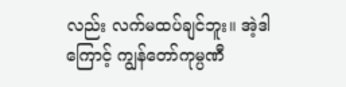လည်း လက်မထပ်ချင်ဘူး။ အဲ့ဒါကြောင့် ကျွန်တော်ကုမ္ပဏီ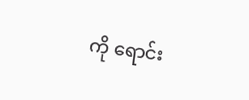ကို ရောင်း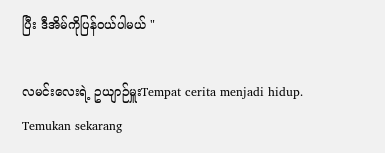ပြီး ဒီအိမ်ကိုပြန်ဝယ်ပါမယ် "

လမင်းလေးရဲ့ ဥယျာဉ်မှူးTempat cerita menjadi hidup. Temukan sekarang